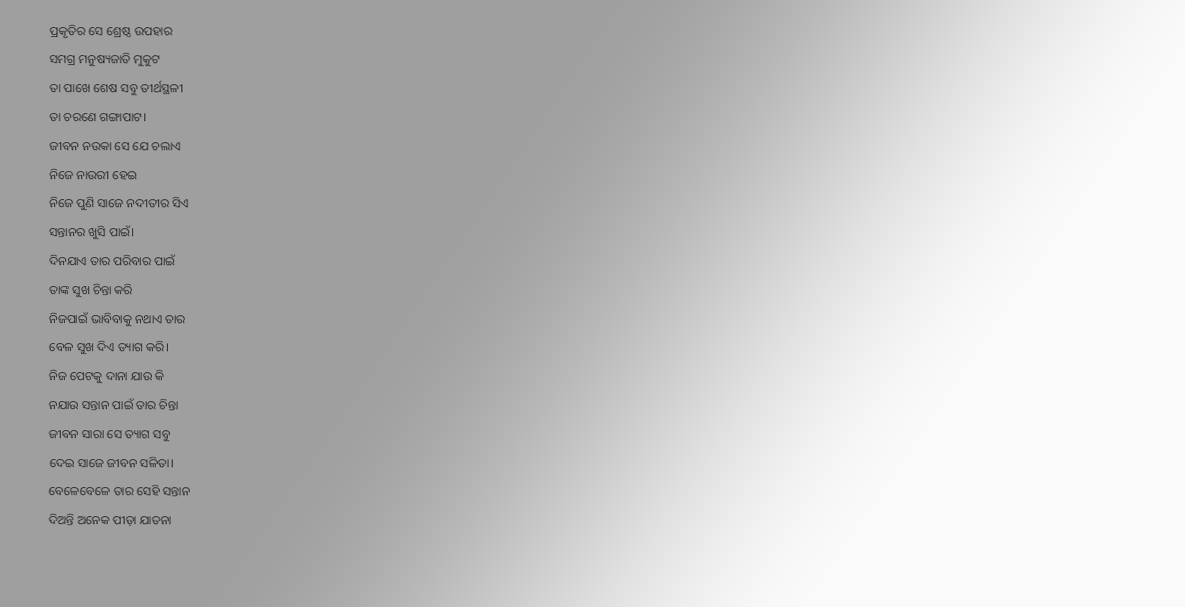ପ୍ରକୃତିର ସେ ଶ୍ରେଷ୍ଠ ଉପହାର
ସମଗ୍ର ମନୁଷ୍ୟଜାତି ମୁକୁଟ
ତା ପାଖେ ଶେଷ ସବୁ ତୀର୍ଥସ୍ଥଳୀ
ତା ଚରଣେ ଗଙ୍ଗାପାଟ।
ଜୀବନ ନଉକା ସେ ଯେ ଚଲାଏ
ନିଜେ ନାଉରୀ ହେଇ
ନିଜେ ପୁଣି ସାଜେ ନଦୀତୀର ସିଏ
ସନ୍ତାନର ଖୁସି ପାଇଁ।
ଦିନଯାଏ ତାର ପରିବାର ପାଇଁ
ତାଙ୍କ ସୁଖ ଚିନ୍ତା କରି
ନିଜପାଇଁ ଭାବିବାକୁ ନଥାଏ ତାର
ବେଳ ସୁଖ ଦିଏ ତ୍ୟାଗ କରି।
ନିଜ ପେଟକୁ ଦାନା ଯାଉ କି
ନଯାଉ ସନ୍ତାନ ପାଇଁ ତାର ଚିନ୍ତା
ଜୀବନ ସାରା ସେ ତ୍ୟାଗ ସବୁ
ଦେଇ ସାଜେ ଜୀବନ ସଳିତା।
ବେଳେବେଳେ ତାର ସେହି ସନ୍ତାନ
ଦିଅନ୍ତି ଅନେକ ପୀଡ଼ା ଯାତନା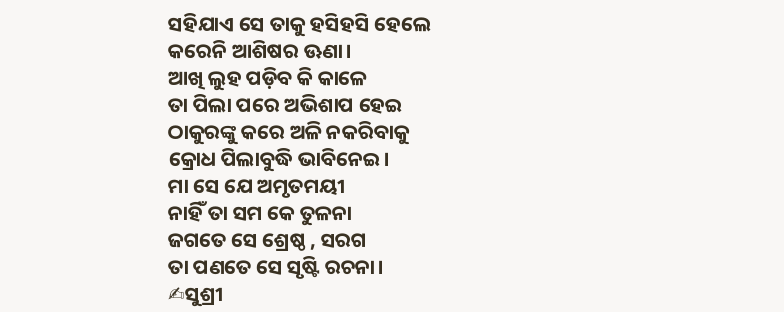ସହିଯାଏ ସେ ତାକୁ ହସିହସି ହେଲେ
କରେନି ଆଶିଷର ଊଣା।
ଆଖି ଲୁହ ପଡ଼ିବ କି କାଳେ
ତା ପିଲା ପରେ ଅଭିଶାପ ହେଇ
ଠାକୁରଙ୍କୁ କରେ ଅଳି ନକରିବାକୁ
କ୍ରୋଧ ପିଲାବୁଦ୍ଧି ଭାବିନେଇ।
ମା ସେ ଯେ ଅମୃତମୟୀ
ନାହିଁ ତା ସମ କେ ତୁଳନା
ଜଗତେ ସେ ଶ୍ରେଷ୍ଠ , ସରଗ
ତା ପଣତେ ସେ ସୃଷ୍ଟି ରଚନା।
✍ସୁଶ୍ରୀ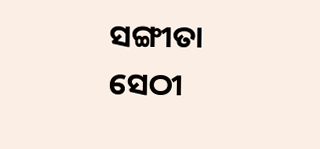ସଙ୍ଗୀତା ସେଠୀ